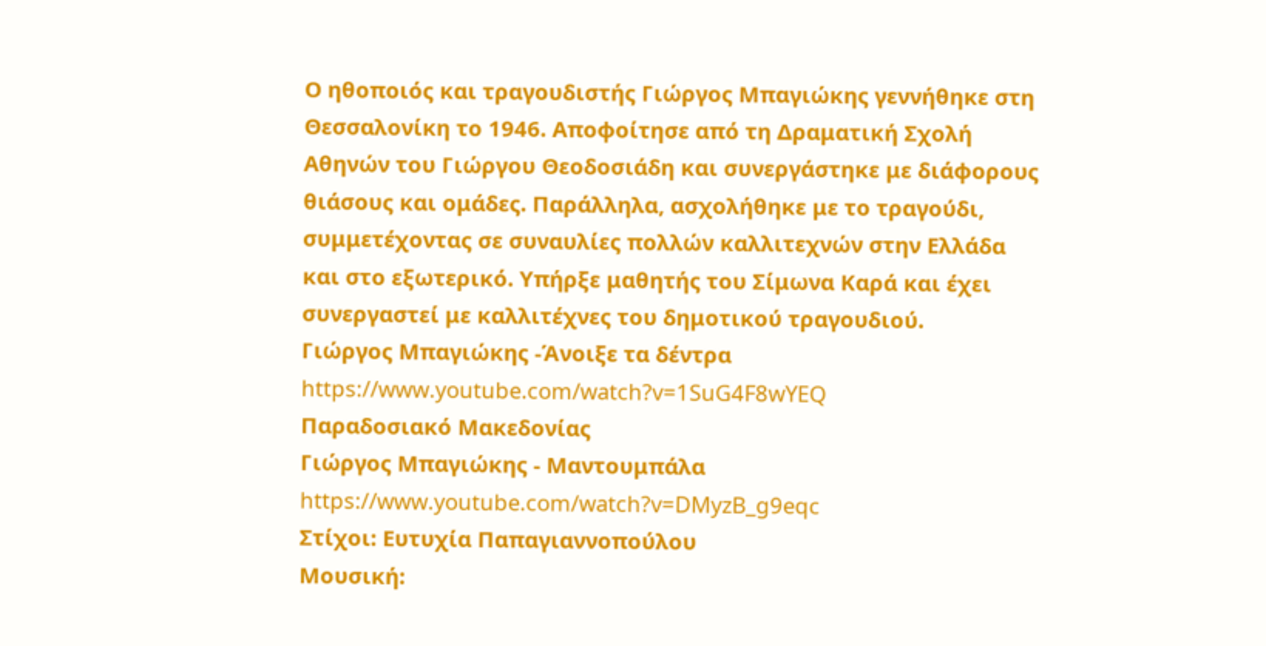Ο ηθοποιός και τραγουδιστής Γιώργος Μπαγιώκης γεννήθηκε στη Θεσσαλονίκη το 1946. Αποφοίτησε από τη Δραματική Σχολή Αθηνών του Γιώργου Θεοδοσιάδη και συνεργάστηκε με διάφορους θιάσους και ομάδες. Παράλληλα, ασχολήθηκε με το τραγούδι, συμμετέχοντας σε συναυλίες πολλών καλλιτεχνών στην Ελλάδα και στο εξωτερικό. Υπήρξε μαθητής του Σίμωνα Καρά και έχει συνεργαστεί με καλλιτέχνες του δημοτικού τραγουδιού.
Γιώργος Μπαγιώκης -Άνοιξε τα δέντρα
https://www.youtube.com/watch?v=1SuG4F8wYEQ
Παραδοσιακό Μακεδονίας
Γιώργος Μπαγιώκης - Μαντουμπάλα
https://www.youtube.com/watch?v=DMyzB_g9eqc
Στίχοι: Ευτυχία Παπαγιαννοπούλου
Μουσική: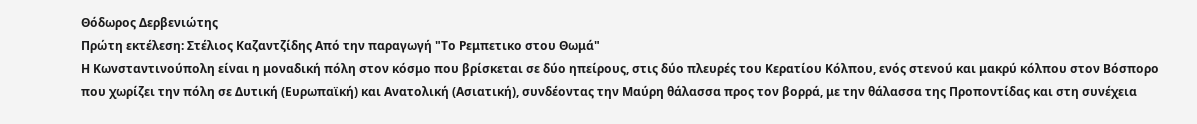Θόδωρος Δερβενιώτης
Πρώτη εκτέλεση: Στέλιος Καζαντζίδης Από την παραγωγή "Το Ρεμπετικο στου Θωμά"
Η Κωνσταντινούπολη είναι η μοναδική πόλη στον κόσμο που βρίσκεται σε δύο ηπείρους, στις δύο πλευρές του Κερατίου Κόλπου, ενός στενού και μακρύ κόλπου στον Βόσπορο που χωρίζει την πόλη σε Δυτική (Ευρωπαϊκή) και Ανατολική (Ασιατική), συνδέοντας την Μαύρη θάλασσα προς τον βορρά, με την θάλασσα της Προποντίδας και στη συνέχεια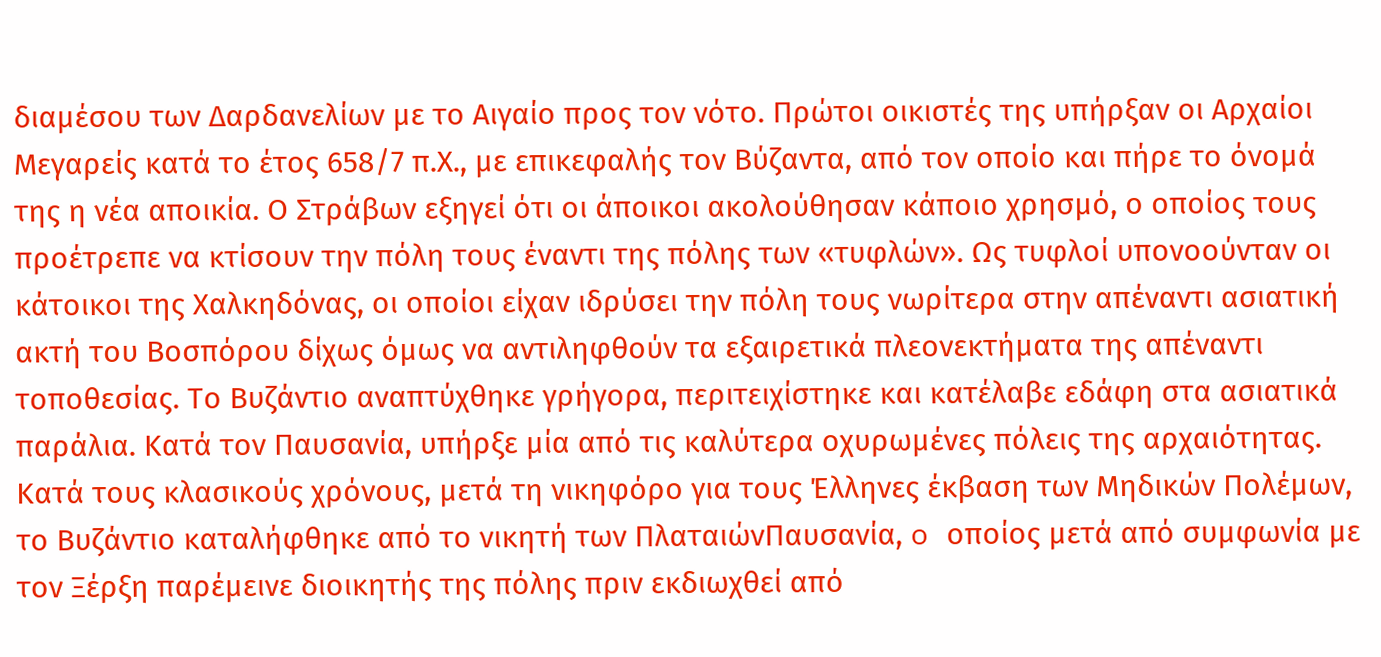διαμέσου των Δαρδανελίων με το Αιγαίο προς τον νότο. Πρώτοι οικιστές της υπήρξαν οι Αρχαίοι Μεγαρείς κατά το έτος 658/7 π.Χ., με επικεφαλής τον Βύζαντα, από τον οποίο και πήρε το όνομά της η νέα αποικία. Ο Στράβων εξηγεί ότι οι άποικοι ακολούθησαν κάποιο χρησμό, ο οποίος τους προέτρεπε να κτίσουν την πόλη τους έναντι της πόλης των «τυφλών». Ως τυφλοί υπονοούνταν οι κάτοικοι της Χαλκηδόνας, οι οποίοι είχαν ιδρύσει την πόλη τους νωρίτερα στην απέναντι ασιατική ακτή του Βοσπόρου δίχως όμως να αντιληφθούν τα εξαιρετικά πλεονεκτήματα της απέναντι τοποθεσίας. Το Βυζάντιο αναπτύχθηκε γρήγορα, περιτειχίστηκε και κατέλαβε εδάφη στα ασιατικά παράλια. Κατά τον Παυσανία, υπήρξε μία από τις καλύτερα οχυρωμένες πόλεις της αρχαιότητας. Κατά τους κλασικούς χρόνους, μετά τη νικηφόρο για τους Έλληνες έκβαση των Μηδικών Πολέμων, το Βυζάντιο καταλήφθηκε από το νικητή των ΠλαταιώνΠαυσανία, o οποίος μετά από συμφωνία με τον Ξέρξη παρέμεινε διοικητής της πόλης πριν εκδιωχθεί από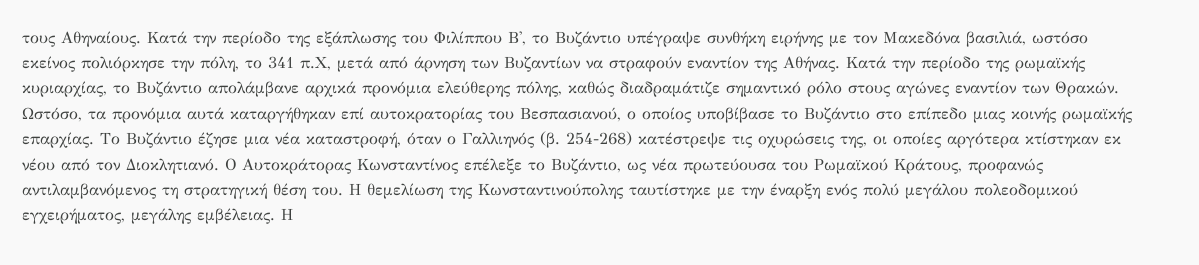τους Αθηναίους. Κατά την περίοδο της εξάπλωσης του Φιλίππου Β', το Βυζάντιο υπέγραψε συνθήκη ειρήνης με τον Μακεδόνα βασιλιά, ωστόσο εκείνος πολιόρκησε την πόλη, το 341 π.Χ, μετά από άρνηση των Βυζαντίων να στραφούν εναντίον της Αθήνας. Κατά την περίοδο της ρωμαϊκής κυριαρχίας, το Βυζάντιο απολάμβανε αρχικά προνόμια ελεύθερης πόλης, καθώς διαδραμάτιζε σημαντικό ρόλο στους αγώνες εναντίον των Θρακών. Ωστόσο, τα προνόμια αυτά καταργήθηκαν επί αυτοκρατορίας του Βεσπασιανού, ο οποίος υποβίβασε το Βυζάντιο στο επίπεδο μιας κοινής ρωμαϊκής επαρχίας. Το Βυζάντιο έζησε μια νέα καταστροφή, όταν ο Γαλλιηνός (β. 254-268) κατέστρεψε τις οχυρώσεις της, οι οποίες αργότερα κτίστηκαν εκ νέου από τον Διοκλητιανό. Ο Αυτοκράτορας Κωνσταντίνος επέλεξε το Βυζάντιο, ως νέα πρωτεύουσα του Ρωμαϊκού Κράτους, προφανώς αντιλαμβανόμενος τη στρατηγική θέση του. Η θεμελίωση της Κωνσταντινούπολης ταυτίστηκε με την έναρξη ενός πολύ μεγάλου πολεοδομικού εγχειρήματος, μεγάλης εμβέλειας. Η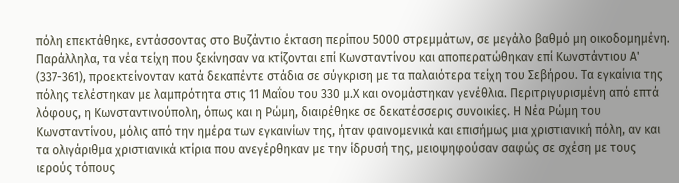πόλη επεκτάθηκε, εντάσσοντας στο Βυζάντιο έκταση περίπου 5000 στρεμμάτων, σε μεγάλο βαθμό μη οικοδομημένη. Παράλληλα, τα νέα τείχη που ξεκίνησαν να κτίζονται επί Κωνσταντίνου και αποπερατώθηκαν επί Κωνστάντιου Α' (337-361), προεκτείνονταν κατά δεκαπέντε στάδια σε σύγκριση με τα παλαιότερα τείχη του Σεβήρου. Τα εγκαίνια της πόλης τελέστηκαν με λαμπρότητα στις 11 Μαΐου του 330 μ.Χ και ονομάστηκαν γενέθλια. Περιτριγυρισμένη από επτά λόφους, η Κωνσταντινούπολη, όπως και η Ρώμη, διαιρέθηκε σε δεκατέσσερις συνοικίες. Η Νέα Ρώμη του Κωνσταντίνου, μόλις από την ημέρα των εγκαινίων της, ήταν φαινομενικά και επισήμως μια χριστιανική πόλη, αν και τα ολιγάριθμα χριστιανικά κτίρια που ανεγέρθηκαν με την ίδρυσή της, μειοψηφούσαν σαφώς σε σχέση με τους ιερούς τόπους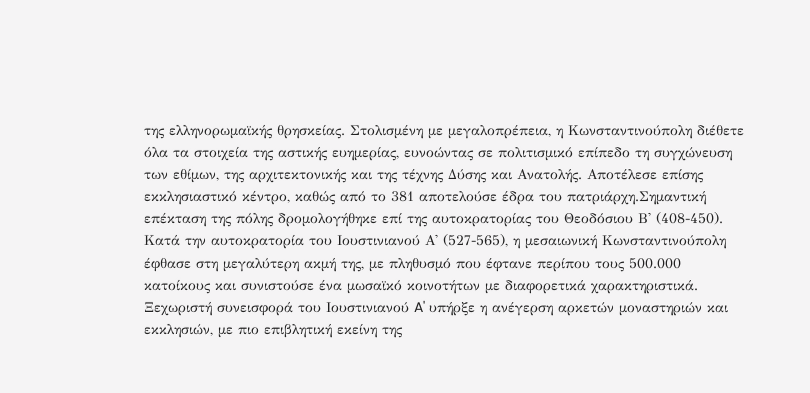της ελληνορωμαϊκής θρησκείας. Στολισμένη με μεγαλοπρέπεια, η Κωνσταντινούπολη διέθετε όλα τα στοιχεία της αστικής ευημερίας, ευνοώντας σε πολιτισμικό επίπεδο τη συγχώνευση των εθίμων, της αρχιτεκτονικής και της τέχνης Δύσης και Ανατολής. Αποτέλεσε επίσης εκκλησιαστικό κέντρο, καθώς από το 381 αποτελούσε έδρα του πατριάρχη.Σημαντική επέκταση της πόλης δρομολογήθηκε επί της αυτοκρατορίας του Θεοδόσιου Β' (408-450). Κατά την αυτοκρατορία του Ιουστινιανού Α' (527-565), η μεσαιωνική Κωνσταντινούπολη έφθασε στη μεγαλύτερη ακμή της, με πληθυσμό που έφτανε περίπου τους 500.000 κατοίκους και συνιστούσε ένα μωσαϊκό κοινοτήτων με διαφορετικά χαρακτηριστικά. Ξεχωριστή συνεισφορά του Ιουστινιανού A' υπήρξε η ανέγερση αρκετών μοναστηριών και εκκλησιών, με πιο επιβλητική εκείνη της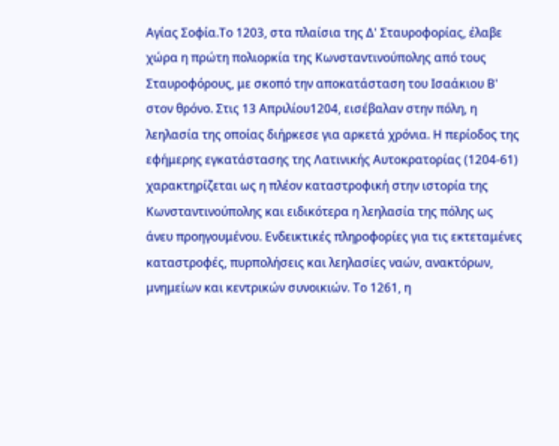Αγίας Σοφία.Το 1203, στα πλαίσια της Δ' Σταυροφορίας, έλαβε χώρα η πρώτη πολιορκία της Κωνσταντινούπολης από τους Σταυροφόρους, με σκοπό την αποκατάσταση του Ισαάκιου Β' στον θρόνο. Στις 13 Απριλίου1204, εισέβαλαν στην πόλη, η λεηλασία της οποίας διήρκεσε για αρκετά χρόνια. Η περίοδος της εφήμερης εγκατάστασης της Λατινικής Αυτοκρατορίας (1204-61) χαρακτηρίζεται ως η πλέον καταστροφική στην ιστορία της Κωνσταντινούπολης και ειδικότερα η λεηλασία της πόλης ως άνευ προηγουμένου. Ενδεικτικές πληροφορίες για τις εκτεταμένες καταστροφές, πυρπολήσεις και λεηλασίες ναών, ανακτόρων, μνημείων και κεντρικών συνοικιών. Το 1261, η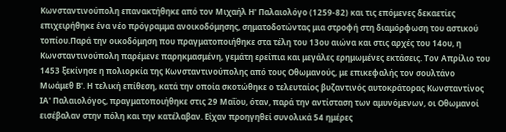Κωνσταντινούπολη επανακτήθηκε από τον Μιχαήλ Η' Παλαιολόγο (1259-82) και τις επόμενες δεκαετίες επιχειρήθηκε ένα νέο πρόγραμμα ανοικοδόμησης, σηματοδοτώντας μια στροφή στη διαμόρφωση του αστικού τοπίου.Παρά την οικοδόμηση που πραγματοποιήθηκε στα τέλη του 13ου αιώνα και στις αρχές του 14ου, η Κωνσταντινούπολη παρέμενε παρηκμασμένη, γεμάτη ερείπια και μεγάλες ερημωμένες εκτάσεις. Τον Απρίλιο του 1453 ξεκίνησε η πολιορκία της Κωνσταντινούπολης από τους Οθωμανούς, με επικεφαλής τον σουλτάνο Μωάμεθ Β'. Η τελική επίθεση, κατά την οποία σκοτώθηκε ο τελευταίος βυζαντινός αυτοκράτορας Κωνσταντίνος ΙΑ' Παλαιολόγος, πραγματοποιήθηκε στις 29 Μαΐου, όταν, παρά την αντίσταση των αμυνόμενων, οι Οθωμανοί εισέβαλαν στην πόλη και την κατέλαβαν. Είχαν προηγηθεί συνολικά 54 ημέρες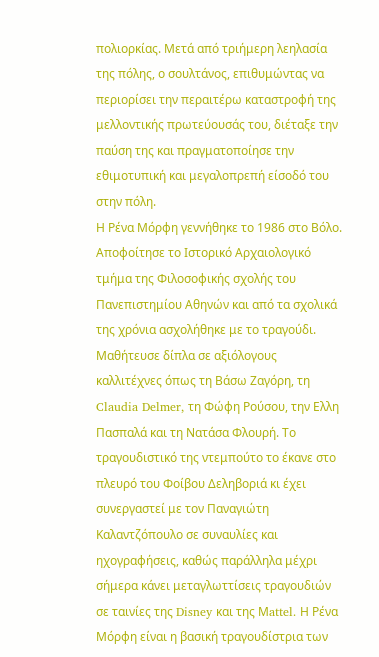πολιορκίας. Μετά από τριήμερη λεηλασία της πόλης, ο σουλτάνος, επιθυμώντας να περιορίσει την περαιτέρω καταστροφή της μελλοντικής πρωτεύουσάς του, διέταξε την παύση της και πραγματοποίησε την εθιμοτυπική και μεγαλοπρεπή είσοδό του στην πόλη.
Η Ρένα Μόρφη γεννήθηκε το 1986 στο Βόλο. Αποφοίτησε το Ιστορικό Αρχαιολογικό τμήμα της Φιλοσοφικής σχολής του Πανεπιστημίου Αθηνών και από τα σχολικά της χρόνια ασχολήθηκε με το τραγούδι. Μαθήτευσε δίπλα σε αξιόλογους καλλιτέχνες όπως τη Βάσω Ζαγόρη, τη Claudia Delmer, τη Φώφη Ρούσου, την Ελλη Πασπαλά και τη Νατάσα Φλουρή. Το τραγουδιστικό της ντεμπούτο το έκανε στο πλευρό του Φοίβου Δεληβοριά κι έχει συνεργαστεί με τον Παναγιώτη Καλαντζόπουλο σε συναυλίες και ηχογραφήσεις, καθώς παράλληλα μέχρι σήμερα κάνει μεταγλωττίσεις τραγουδιών σε ταινίες της Disney και της Μattel. Η Ρένα Μόρφη είναι η βασική τραγουδίστρια των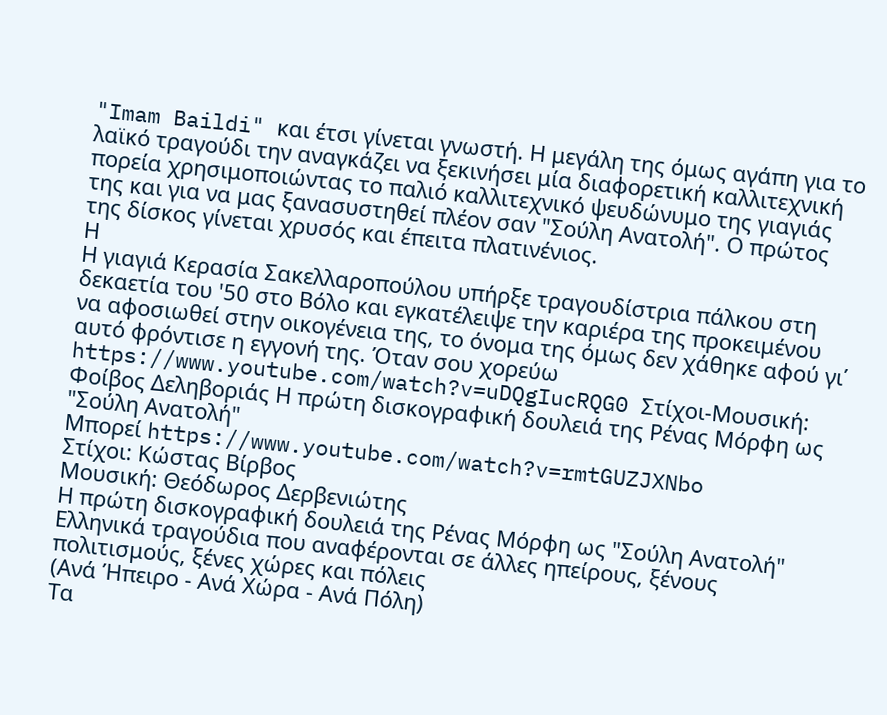"Imam Baildi" και έτσι γίνεται γνωστή. Η μεγάλη της όμως αγάπη για το λαϊκό τραγούδι την αναγκάζει να ξεκινήσει μία διαφορετική καλλιτεχνική πορεία χρησιμοποιώντας το παλιό καλλιτεχνικό ψευδώνυμο της γιαγιάς της και για να μας ξανασυστηθεί πλέον σαν "Σούλη Ανατολή". Ο πρώτος της δίσκος γίνεται χρυσός και έπειτα πλατινένιος.
Η
Η γιαγιά Κερασία Σακελλαροπούλου υπήρξε τραγουδίστρια πάλκου στη δεκαετία του '50 στο Βόλο και εγκατέλειψε την καριέρα της προκειμένου να αφοσιωθεί στην οικογένεια της, το όνομα της όμως δεν χάθηκε αφού γι΄ αυτό φρόντισε η εγγονή της. Όταν σου χορεύω https://www.youtube.com/watch?v=uDQgIucRQG0 Στίχοι-Μουσική: Φοίβος Δεληβοριάς Η πρώτη δισκογραφική δουλειά της Ρένας Μόρφη ως "Σούλη Ανατολή"
Μπορεί https://www.youtube.com/watch?v=rmtGUZJXNbo
Στίχοι: Κώστας Βίρβος
Μουσική: Θεόδωρος Δερβενιώτης
Η πρώτη δισκογραφική δουλειά της Ρένας Μόρφη ως "Σούλη Ανατολή"
Ελληνικά τραγούδια που αναφέρονται σε άλλες ηπείρους, ξένους πολιτισμούς, ξένες χώρες και πόλεις
(Ανά Ήπειρο - Ανά Χώρα - Ανά Πόλη)
Τα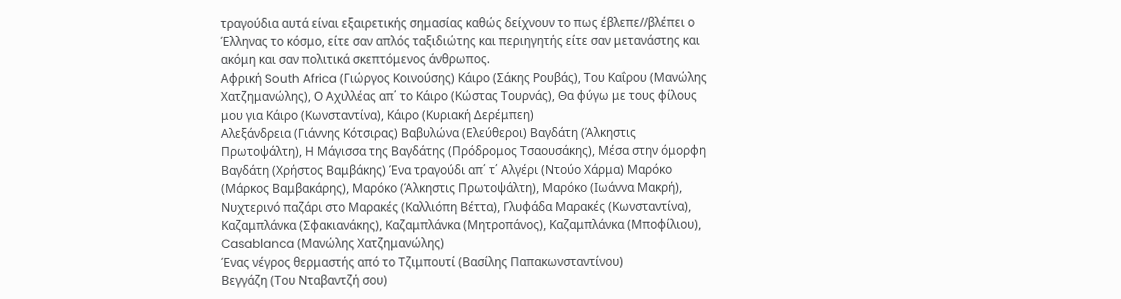τραγούδια αυτά είναι εξαιρετικής σημασίας καθώς δείχνουν το πως έβλεπε//βλέπει ο Έλληνας το κόσμο, είτε σαν απλός ταξιδιώτης και περιηγητής είτε σαν μετανάστης και ακόμη και σαν πολιτικά σκεπτόμενος άνθρωπος.
Αφρική South Africa (Γιώργος Κοινούσης) Κάιρο (Σάκης Ρουβάς), Του Καΐρου (Μανώλης Χατζημανώλης), Ο Αχιλλέας απ΄ το Κάιρο (Κώστας Τουρνάς), Θα φύγω με τους φίλους μου για Κάιρο (Κωνσταντίνα), Κάιρο (Κυριακή Δερέμπεη)
Αλεξάνδρεια (Γιάννης Κότσιρας) Βαβυλώνα (Ελεύθεροι) Βαγδάτη (Άλκηστις Πρωτοψάλτη), Η Μάγισσα της Βαγδάτης (Πρόδρομος Τσαουσάκης), Μέσα στην όμορφη Βαγδάτη (Χρήστος Βαμβάκης) Ένα τραγούδι απ΄ τ΄ Αλγέρι (Ντούο Χάρμα) Μαρόκο (Μάρκος Βαμβακάρης), Μαρόκο (Άλκηστις Πρωτοψάλτη), Μαρόκο (Ιωάννα Μακρή), Νυχτερινό παζάρι στο Μαρακές (Καλλιόπη Βέττα), Γλυφάδα Μαρακές (Κωνσταντίνα), Καζαμπλάνκα (Σφακιανάκης), Καζαμπλάνκα (Μητροπάνος), Καζαμπλάνκα (Μποφίλιου), Casablanca (Μανώλης Χατζημανώλης)
Ένας νέγρος θερμαστής από το Τζιμπουτί (Βασίλης Παπακωνσταντίνου)
Βεγγάζη (Του Νταβαντζή σου)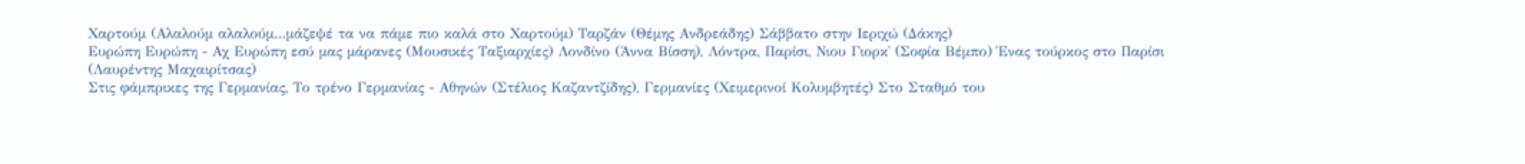Χαρτούμ (Αλαλούμ αλαλούμ...μάζεψέ τα να πάμε πιο καλά στο Χαρτούμ) Ταρζάν (Θέμης Ανδρεάδης) Σάββατο στην Ιεριχώ (Δάκης)
Ευρώπη Ευρώπη - Αχ Ευρώπη εσύ μας μάρανες (Μουσικές Ταξιαρχίες) Λονδίνο (Άννα Βίσση), Λόντρα, Παρίσι, Νιου Γιορκ̀ (Σοφία Βέμπο) Ένας τούρκος στο Παρίσι (Λαυρέντης Μαχαιρίτσας)
Στις φάμπρικες της Γερμανίας, Το τρένο Γερμανίας - Αθηνών (Στέλιος Καζαντζίδης), Γερμανίες (Χειμερινοί Κολυμβητές) Στο Σταθμό του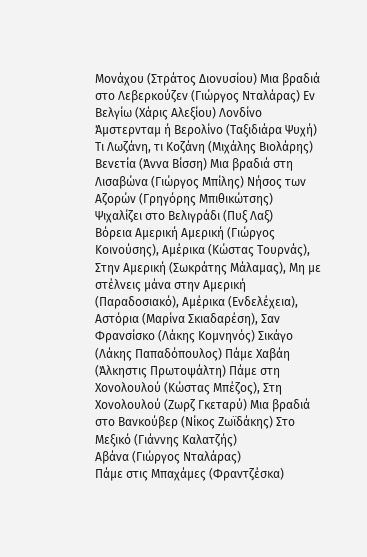Μονάχου (Στράτος Διονυσίου) Μια βραδιά στο Λεβερκούζεν (Γιώργος Νταλάρας) Εν Βελγίω (Χάρις Αλεξίου) Λονδίνο Άμστερνταμ ή Βερολίνο (Ταξιδιάρα Ψυχή) Τι Λωζάνη, τι Κοζάνη (Μιχάλης Βιολάρης) Βενετία (Άννα Βίσση) Μια βραδιά στη Λισαβώνα (Γιώργος Μπίλης) Νήσος των Αζορών (Γρηγόρης Μπιθικώτσης) Ψιχαλίζει στο Βελιγράδι (Πυξ Λαξ)
Βόρεια Αμερική Αμερική (Γιώργος Κοινούσης), Αμέρικα (Κώστας Τουρνάς), Στην Αμερική (Σωκράτης Μάλαμας), Μη με στέλνεις μάνα στην Αμερική (Παραδοσιακό), Αμέρικα (Ενδελέχεια), Αστόρια (Μαρίνα Σκιαδαρέση), Σαν Φρανσίσκο (Λάκης Κομνηνός) Σικάγο (Λάκης Παπαδόπουλος) Πάμε Χαβάη (Άλκηστις Πρωτοψάλτη) Πάμε στη Χονολουλού (Κώστας Μπέζος), Στη Χονολουλού (Ζωρζ Γκεταρύ) Μια βραδιά στο Βανκούβερ (Νίκος Ζωϊδάκης) Στο Μεξικό (Γιάννης Καλατζής)
Αβάνα (Γιώργος Νταλάρας)
Πάμε στις Μπαχάμες (Φραντζέσκα)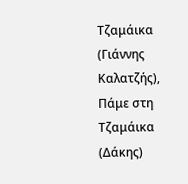Τζαμάικα (Γιάννης Καλατζής), Πάμε στη Τζαμάικα (Δάκης)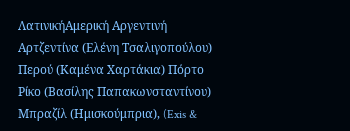ΛατινικήΑμερική Αργεντινή Αρτζεντίνα (Ελένη Τσαλιγοπούλου) Περού (Καμένα Χαρτάκια) Πόρτο Ρίκο (Βασίλης Παπακωνσταντίνου) Μπραζίλ (Ημισκούμπρια), (Exis &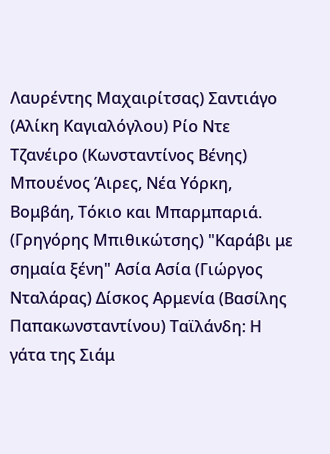Λαυρέντης Μαχαιρίτσας) Σαντιάγο (Αλίκη Καγιαλόγλου) Ρίο Ντε Τζανέιρο (Κωνσταντίνος Βένης) Μπουένος Άιρες, Νέα Υόρκη, Βομβάη, Τόκιο και Μπαρμπαριά. (Γρηγόρης Μπιθικώτσης) "Καράβι με σημαία ξένη" Ασία Ασία (Γιώργος Νταλάρας) Δίσκος Αρμενία (Βασίλης Παπακωνσταντίνου) Ταϊλάνδη: Η γάτα της Σιάμ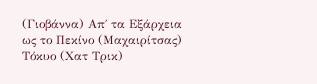(Γιοβάννα) Απ΄ τα Εξάρχεια ως το Πεκίνο (Μαχαιρίτσας) Τόκυο (Χατ Τρικ)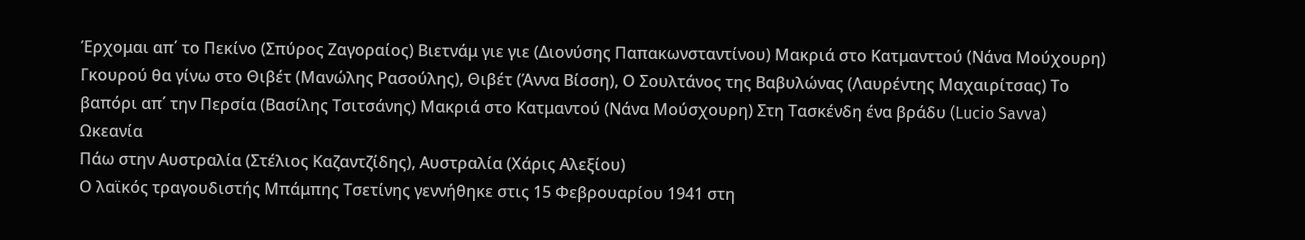Έρχομαι απ΄ το Πεκίνο (Σπύρος Ζαγοραίος) Βιετνάμ γιε γιε (Διονύσης Παπακωνσταντίνου) Μακριά στο Κατμανττού (Νάνα Μούχουρη) Γκουρού θα γίνω στο Θιβέτ (Μανώλης Ρασούλης), Θιβέτ (Άννα Βίσση), Ο Σουλτάνος της Βαβυλώνας (Λαυρέντης Μαχαιρίτσας) Το βαπόρι απ΄ την Περσία (Βασίλης Τσιτσάνης) Μακριά στο Κατμαντού (Νάνα Μούσχουρη) Στη Τασκένδη ένα βράδυ (Lucio Savva) Ωκεανία
Πάω στην Αυστραλία (Στέλιος Καζαντζίδης), Αυστραλία (Χάρις Αλεξίου)
Ο λαϊκός τραγουδιστής Μπάμπης Τσετίνης γεννήθηκε στις 15 Φεβρουαρίου 1941 στη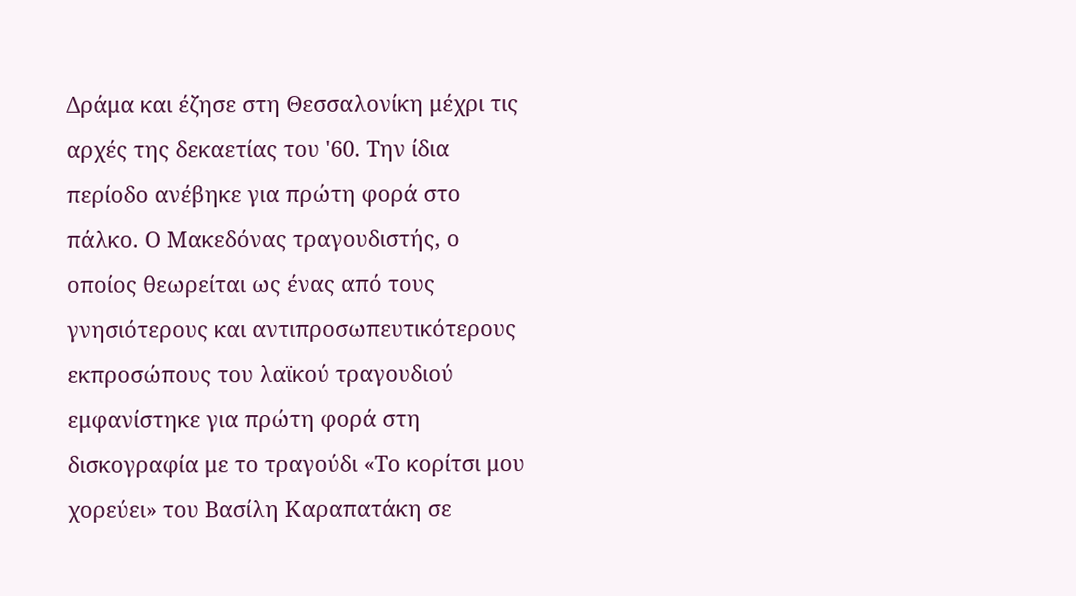Δράμα και έζησε στη Θεσσαλονίκη μέχρι τις αρχές της δεκαετίας του '60. Την ίδια περίοδο ανέβηκε για πρώτη φορά στο πάλκο. Ο Μακεδόνας τραγουδιστής, ο οποίος θεωρείται ως ένας από τους γνησιότερους και αντιπροσωπευτικότερους εκπροσώπους του λαϊκού τραγουδιού εμφανίστηκε για πρώτη φορά στη δισκογραφία με το τραγούδι «Το κορίτσι μου χορεύει» του Βασίλη Καραπατάκη σε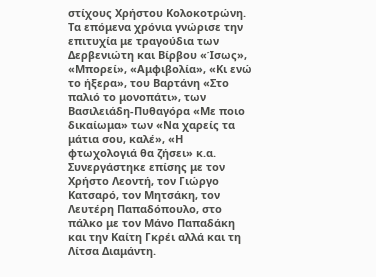στίχους Χρήστου Κολοκοτρώνη. Τα επόμενα χρόνια γνώρισε την επιτυχία με τραγούδια των Δερβενιώτη και Βίρβου «Ίσως», «Μπορεί», «Αμφιβολία», «Κι ενώ το ήξερα», του Βαρτάνη «Στο παλιό το μονοπάτι», των Βασιλειάδη-Πυθαγόρα «Με ποιο δικαίωμα» των «Να χαρείς τα μάτια σου, καλέ», «Η φτωχολογιά θα ζήσει» κ.α. Συνεργάστηκε επίσης με τον Χρήστο Λεοντή, τον Γιώργο Κατσαρό, τον Μητσάκη, τον Λευτέρη Παπαδόπουλο, στο πάλκο με τον Μάνο Παπαδάκη και την Καίτη Γκρέι αλλά και τη Λίτσα Διαμάντη.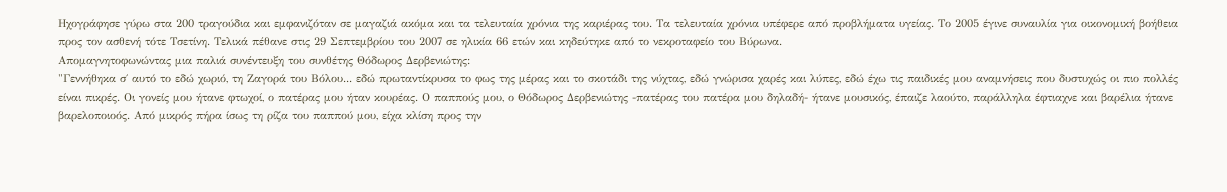Ηχογράφησε γύρω στα 200 τραγούδια και εμφανιζόταν σε μαγαζιά ακόμα και τα τελευταία χρόνια της καριέρας του. Τα τελευταία χρόνια υπέφερε από προβλήματα υγείας. Το 2005 έγινε συναυλία για οικονομική βοήθεια προς τον ασθενή τότε Τσετίνη. Τελικά πέθανε στις 29 Σεπτεμβρίου του 2007 σε ηλικία 66 ετών και κηδεύτηκε από το νεκροταφείο του Βύρωνα.
Απομαγνητοφωνώντας μια παλιά συνέντευξη του συνθέτης Θόδωρος Δερβενιώτης:
"Γεννήθηκα σ΄ αυτό το εδώ χωριό, τη Ζαγορά του Βόλου... εδώ πρωταντίκρυσα το φως της μέρας και το σκοτάδι της νύχτας, εδώ γνώρισα χαρές και λύπες, εδώ έχω τις παιδικές μου αναμνήσεις που δυστυχώς οι πιο πολλές είναι πικρές. Οι γονείς μου ήτανε φτωχοί, ο πατέρας μου ήταν κουρέας. Ο παππούς μου, ο Θόδωρος Δερβενιώτης -πατέρας του πατέρα μου δηλαδή- ήτανε μουσικός, έπαιζε λαούτο, παράλληλα έφτιαχνε και βαρέλια ήτανε βαρελοποιοός. Από μικρός πήρα ίσως τη ρίζα του παππού μου, είχα κλίση προς την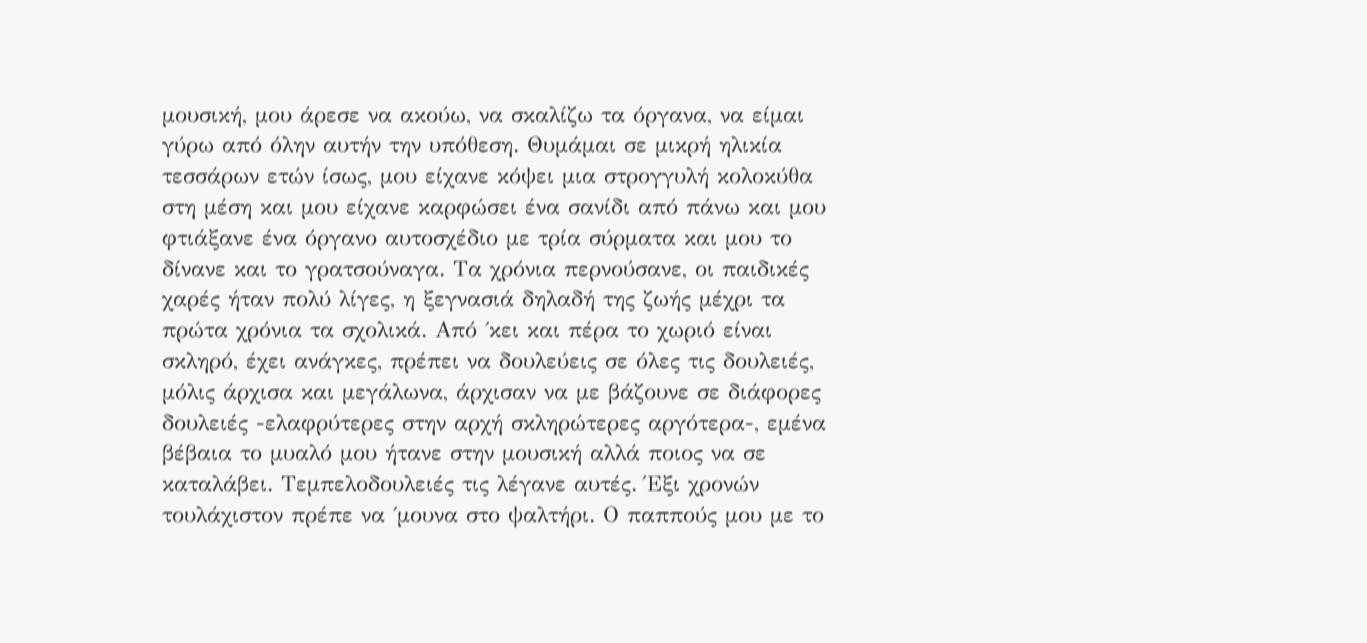μουσική, μου άρεσε να ακούω, να σκαλίζω τα όργανα, να είμαι γύρω από όλην αυτήν την υπόθεση. Θυμάμαι σε μικρή ηλικία τεσσάρων ετών ίσως, μου είχανε κόψει μια στρογγυλή κολοκύθα στη μέση και μου είχανε καρφώσει ένα σανίδι από πάνω και μου φτιάξανε ένα όργανο αυτοσχέδιο με τρία σύρματα και μου το δίνανε και το γρατσούναγα. Τα χρόνια περνούσανε, οι παιδικές χαρές ήταν πολύ λίγες, η ξεγνασιά δηλαδή της ζωής μέχρι τα πρώτα χρόνια τα σχολικά. Από ΄κει και πέρα το χωριό είναι σκληρό, έχει ανάγκες, πρέπει να δουλεύεις σε όλες τις δουλειές, μόλις άρχισα και μεγάλωνα, άρχισαν να με βάζουνε σε διάφορες δουλειές -ελαφρύτερες στην αρχή σκληρώτερες αργότερα-, εμένα βέβαια το μυαλό μου ήτανε στην μουσική αλλά ποιος να σε καταλάβει. Τεμπελοδουλειές τις λέγανε αυτές. Έξι χρονών τουλάχιστον πρέπε να ΄μουνα στο ψαλτήρι. Ο παππούς μου με το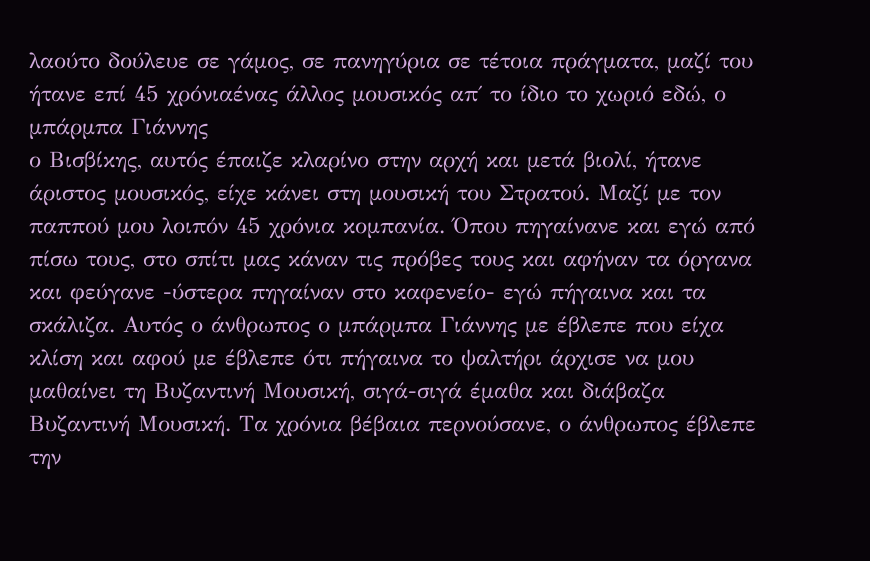λαούτο δούλευε σε γάμος, σε πανηγύρια σε τέτοια πράγματα, μαζί του ήτανε επί 45 χρόνιαένας άλλος μουσικός απ΄ το ίδιο το χωριό εδώ, ο μπάρμπα Γιάννης
ο Βισβίκης, αυτός έπαιζε κλαρίνο στην αρχή και μετά βιολί, ήτανε άριστος μουσικός, είχε κάνει στη μουσική του Στρατού. Μαζί με τον παππού μου λοιπόν 45 χρόνια κομπανία. Όπου πηγαίνανε και εγώ από πίσω τους, στο σπίτι μας κάναν τις πρόβες τους και αφήναν τα όργανα και φεύγανε -ύστερα πηγαίναν στο καφενείο- εγώ πήγαινα και τα σκάλιζα. Αυτός ο άνθρωπος ο μπάρμπα Γιάννης με έβλεπε που είχα κλίση και αφού με έβλεπε ότι πήγαινα το ψαλτήρι άρχισε να μου μαθαίνει τη Βυζαντινή Μουσική, σιγά-σιγά έμαθα και διάβαζα Βυζαντινή Μουσική. Τα χρόνια βέβαια περνούσανε, ο άνθρωπος έβλεπε την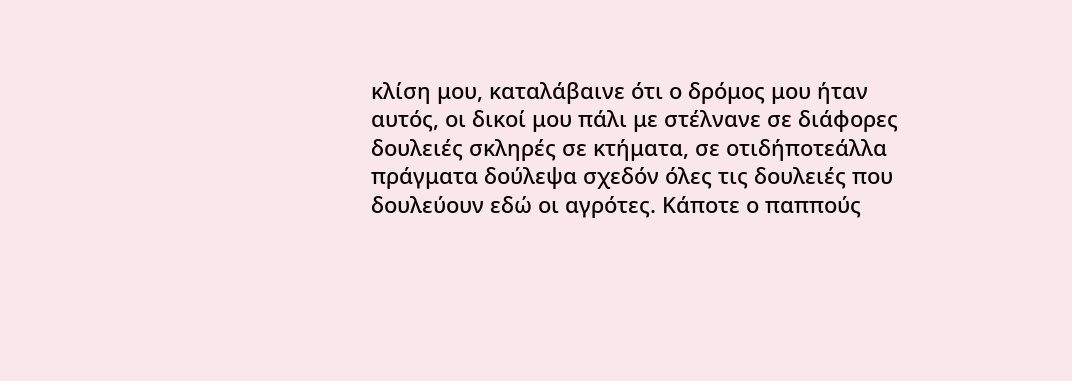κλίση μου, καταλάβαινε ότι ο δρόμος μου ήταν αυτός, οι δικοί μου πάλι με στέλνανε σε διάφορες δουλειές σκληρές σε κτήματα, σε οτιδήποτεάλλα πράγματα δούλεψα σχεδόν όλες τις δουλειές που δουλεύουν εδώ οι αγρότες. Κάποτε ο παππούς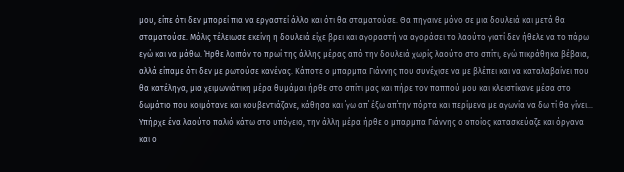μου, είπε ότι δεν μπορεί πια να εργαστεί άλλο και ότι θα σταματούσε. Θα πηγαινε μόνο σε μια δουλειά και μετά θα σταματούσε. Μόλις τέλειωσε εκείνη η δουλειά είχε βρει και αγοραστή να αγοράσει το λαούτο γιατί δεν ήθελε να το πάρω εγώ και να μάθω. Ήρθε λοιπόν το πρωί της άλλης μέρας από την δουλειά χωρίς λαούτο στο σπίτι, εγώ πικράθηκα βέβαια, αλλά είπαμε ότι δεν με ρωτούσε κανένας. Κάποτε ο μπαρμπα Γιάννης που συνέχισε να με βλέπει και να καταλαβαίνει που θα κατέληγα, μια χειμωνιάτικη μέρα θυμάμαι ήρθε στο σπίτι μας και πήρε τον παππού μου και κλειστίκανε μέσα στο δωμάτιο που κοιμότανε και κουβεντιάζανε, κάθησα και ΄γω απ΄ έξω απ΄την πόρτα και περίμενα με αγωνία να δω τί θα γίνει...
Υπήρχε ένα λαούτο παλιό κάτω στο υπόγειο, την άλλη μέρα ήρθε ο μπαρμπα Γιάννης ο οποίος κατασκεύαζε και όργανα και ο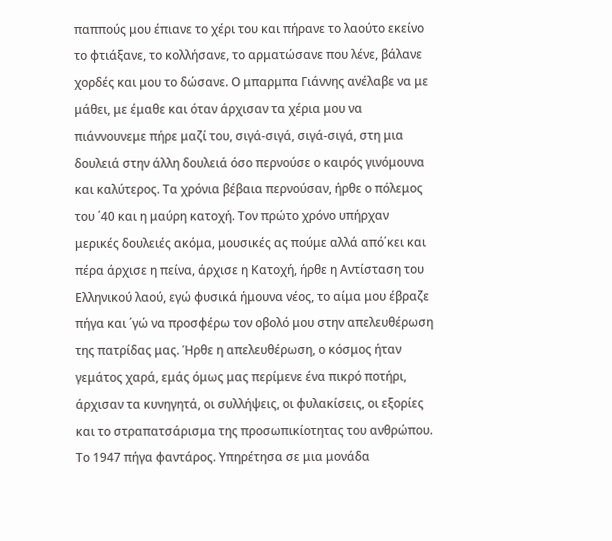παππούς μου έπιανε το χέρι του και πήρανε το λαούτο εκείνο το φτιάξανε, το κολλήσανε, το αρματώσανε που λένε, βάλανε χορδές και μου το δώσανε. Ο μπαρμπα Γιάννης ανέλαβε να με μάθει, με έμαθε και όταν άρχισαν τα χέρια μου να πιάννουνεμε πήρε μαζί του, σιγά-σιγά, σιγά-σιγά, στη μια δουλειά στην άλλη δουλειά όσο περνούσε ο καιρός γινόμουνα και καλύτερος. Τα χρόνια βέβαια περνούσαν, ήρθε ο πόλεμος του ΄40 και η μαύρη κατοχή. Τον πρώτο χρόνο υπήρχαν μερικές δουλειές ακόμα, μουσικές ας πούμε αλλά από΄κει και πέρα άρχισε η πείνα, άρχισε η Κατοχή, ήρθε η Αντίσταση του Ελληνικού λαού, εγώ φυσικά ήμουνα νέος, το αίμα μου έβραζε πήγα και ΄γώ να προσφέρω τον οβολό μου στην απελευθέρωση της πατρίδας μας. Ήρθε η απελευθέρωση, ο κόσμος ήταν γεμάτος χαρά, εμάς όμως μας περίμενε ένα πικρό ποτήρι, άρχισαν τα κυνηγητά, οι συλλήψεις, οι φυλακίσεις, οι εξορίες και το στραπατσάρισμα της προσωπικίοτητας του ανθρώπου. Το 1947 πήγα φαντάρος. Υπηρέτησα σε μια μονάδα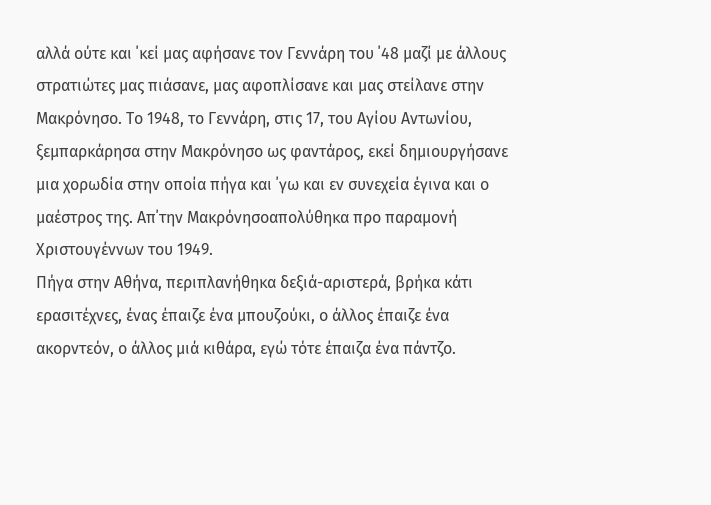αλλά ούτε και ΄κεί μας αφήσανε τον Γεννάρη του ΄48 μαζί με άλλους στρατιώτες μας πιάσανε, μας αφοπλίσανε και μας στείλανε στην Μακρόνησο. Το 1948, το Γεννάρη, στις 17, του Αγίου Αντωνίου, ξεμπαρκάρησα στην Μακρόνησο ως φαντάρος, εκεί δημιουργήσανε μια χορωδία στην οποία πήγα και ΄γω και εν συνεχεία έγινα και ο μαέστρος της. Απ΄την Μακρόνησοαπολύθηκα προ παραμονή Χριστουγέννων του 1949.
Πήγα στην Αθήνα, περιπλανήθηκα δεξιά-αριστερά, βρήκα κάτι ερασιτέχνες, ένας έπαιζε ένα μπουζούκι, ο άλλος έπαιζε ένα ακορντεόν, ο άλλος μιά κιθάρα, εγώ τότε έπαιζα ένα πάντζο.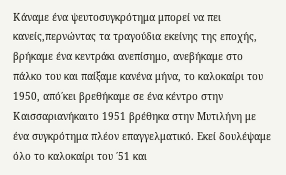Κάναμε ένα ψευτοσυγκρότημα μπορεί να πει κανείς,περνώντας τα τραγούδια εκείνης της εποχής, βρήκαμε ένα κεντράκι ανεπίσημο, ανεβήκαμε στο πάλκο του και παίξαμε κανένα μήνα, το καλοκαίρι του 1950, από΄κει βρεθήκαμε σε ένα κέντρο στην Καισσαριανήκαιτο 1951 βρέθηκα στην Μυτιλήνη με ένα συγκρότημα πλέον επαγγελματικό. Εκεί δουλέψαμε όλο το καλοκαίρι του ΄51 και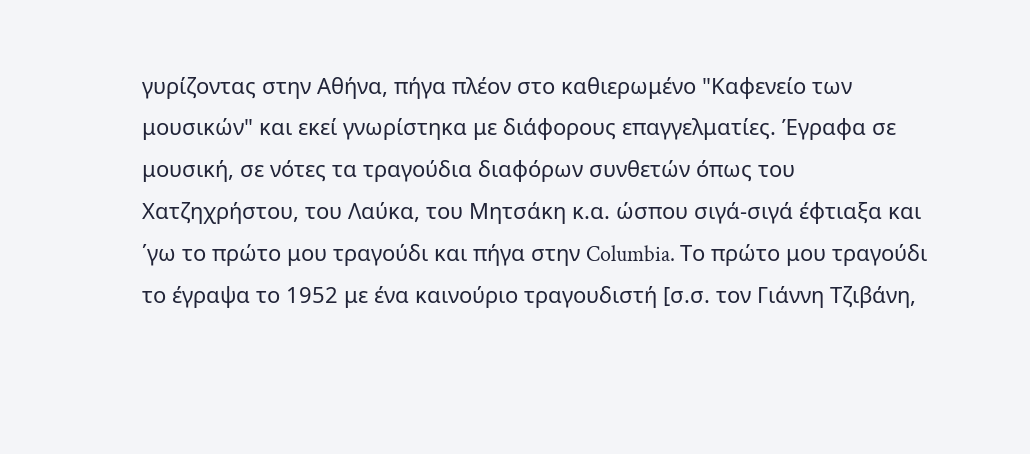γυρίζοντας στην Αθήνα, πήγα πλέον στο καθιερωμένο "Καφενείο των μουσικών" και εκεί γνωρίστηκα με διάφορους επαγγελματίες. Έγραφα σε μουσική, σε νότες τα τραγούδια διαφόρων συνθετών όπως του Χατζηχρήστου, του Λαύκα, του Μητσάκη κ.α. ώσπου σιγά-σιγά έφτιαξα και ΄γω το πρώτο μου τραγούδι και πήγα στην Columbia. Το πρώτο μου τραγούδι το έγραψα το 1952 με ένα καινούριο τραγουδιστή [σ.σ. τον Γιάννη Τζιβάνη,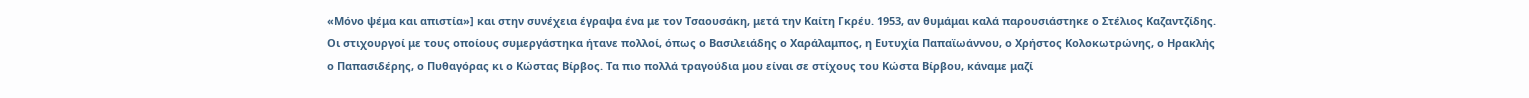«Μόνο ψέμα και απιστία»] και στην συνέχεια έγραψα ένα με τον Τσαουσάκη, μετά την Καίτη Γκρέυ. 1953, αν θυμάμαι καλά παρουσιάστηκε ο Στέλιος Καζαντζίδης. Οι στιχουργοί με τους οποίους συμεργάστηκα ήτανε πολλοί, όπως ο Βασιλειάδης ο Χαράλαμπος, η Ευτυχία Παπαϊωάννου, ο Χρήστος Κολοκωτρώνης, ο Ηρακλής ο Παπασιδέρης, ο Πυθαγόρας κι ο Κώστας Βίρβος. Τα πιο πολλά τραγούδια μου είναι σε στίχους του Κώστα Βίρβου, κάναμε μαζί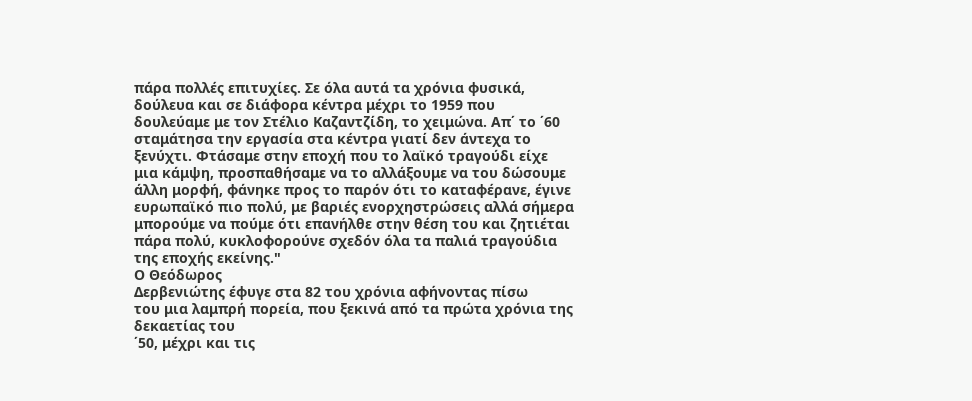πάρα πολλές επιτυχίες. Σε όλα αυτά τα χρόνια φυσικά, δούλευα και σε διάφορα κέντρα μέχρι το 1959 που δουλεύαμε με τον Στέλιο Καζαντζίδη, το χειμώνα. Απ΄ το ΄60 σταμάτησα την εργασία στα κέντρα γιατί δεν άντεχα το ξενύχτι. Φτάσαμε στην εποχή που το λαϊκό τραγούδι είχε μια κάμψη, προσπαθήσαμε να το αλλάξουμε να του δώσουμε άλλη μορφή, φάνηκε προς το παρόν ότι το καταφέρανε, έγινε ευρωπαϊκό πιο πολύ, με βαριές ενορχηστρώσεις αλλά σήμερα μπορούμε να πούμε ότι επανήλθε στην θέση του και ζητιέται πάρα πολύ, κυκλοφορούνε σχεδόν όλα τα παλιά τραγούδια της εποχής εκείνης."
Ο Θεόδωρος
Δερβενιώτης έφυγε στα 82 του χρόνια αφήνοντας πίσω
του μια λαμπρή πορεία, που ξεκινά από τα πρώτα χρόνια της δεκαετίας του
΄50, μέχρι και τις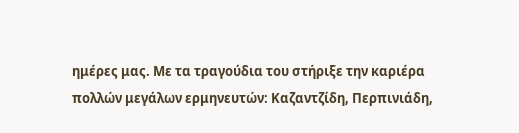ημέρες μας. Με τα τραγούδια του στήριξε την καριέρα
πολλών μεγάλων ερμηνευτών: Καζαντζίδη, Περπινιάδη,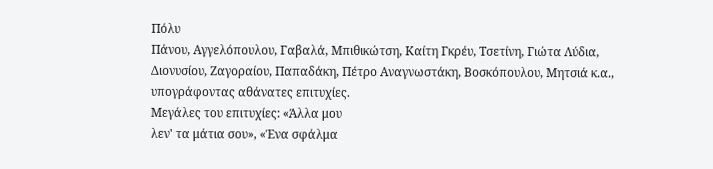Πόλυ
Πάνου, Αγγελόπουλου, Γαβαλά, Μπιθικώτση, Καίτη Γκρέυ, Τσετίνη, Γιώτα Λύδια, Διονυσίου, Ζαγοραίου, Παπαδάκη, Πέτρο Αναγνωστάκη, Βοσκόπουλου, Μητσιά κ.α.,
υπογράφοντας αθάνατες επιτυχίες.
Μεγάλες του επιτυχίες: «Άλλα μου
λεν' τα μάτια σου», «Ένα σφάλμα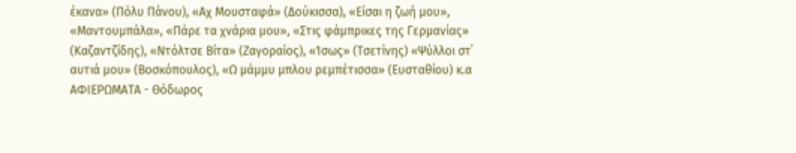έκανα» (Πόλυ Πάνου), «Αχ Μουσταφά» (Δούκισσα), «Είσαι η ζωή μου», «Μαντουμπάλα», «Πάρε τα χνάρια μου», «Στις φάμπρικες της Γερμανίας» (Καζαντζίδης), «Ντόλτσε Βίτα» (Ζαγοραίος), «Ίσως» (Τσετίνης) «Ψύλλοι στ΄ αυτιά μου» (Βοσκόπουλος), «Ω μάμμυ μπλου ρεμπέτισσα» (Ευσταθίου) κ.α
ΑΦΙΕΡΩΜΑΤΑ - Θόδωρος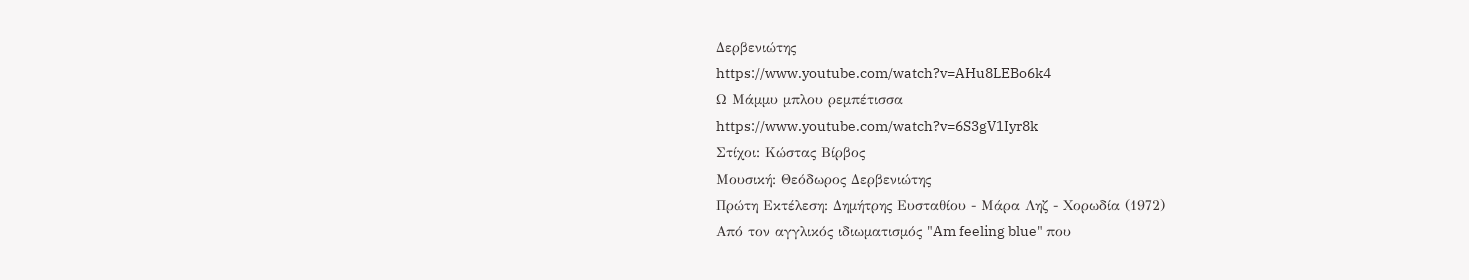Δερβενιώτης
https://www.youtube.com/watch?v=AHu8LEBo6k4
Ω Μάμμυ μπλου ρεμπέτισσα
https://www.youtube.com/watch?v=6S3gV1Iyr8k
Στίχοι: Κώστας Βίρβος
Μουσική: Θεόδωρος Δερβενιώτης
Πρώτη Εκτέλεση: Δημήτρης Ευσταθίου - Μάρα Ληζ - Χορωδία (1972)
Από τον αγγλικός ιδιωματισμός "Am feeling blue" που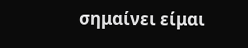σημαίνει είμαι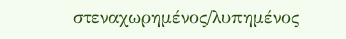στεναχωρημένος/λυπημένος